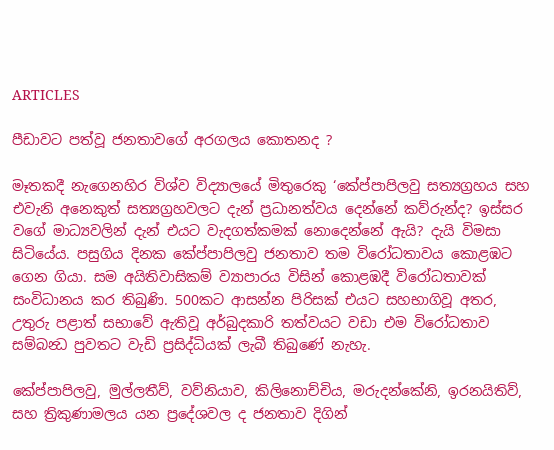ARTICLES

පීඩාවට පත්වූ ජනතාවගේ අරගලය කොතනද ?

මෑතකදී නැගෙනහිර විශ්ව විද්‍යාලයේ මිතුරෙකු ‘කේප්පාපිලවු සත්‍යග්‍රහය සහ එවැනි අනෙකුත් සත්‍යග්‍රහවලට දැන් ප්‍රධානත්වය දෙන්නේ කව්රුන්ද? ඉස්සර වගේ මාධ්‍යවලින් දැන් එයට වැදගත්කමක් නොදෙන්නේ ඇයි? දැයි විමසා සිටියේය. පසුගිය දිනක කේප්පාපිලවු ජනතාව තම විරෝධතාවය කොළඹට ගෙන ගියා. සම අයිතිවාසිකම් ව්‍යාපාරය විසින් කොළඹදී විරෝධතාවක් සංවිධානය කර තිබුණි. 500කට ආසන්න පිරිසක් එයට සහභාගිවූ අතර, උතුරු පළාත් සභාවේ ඇතිවූ අර්බුදකාරි තත්වයට වඩා එම විරෝධතාව සම්බන්‍ධ පුවතට වැඩි ප්‍රසිද්ධියක් ලැබී තිබුණේ නැහැ.

කේප්පාපිලවු, මුල්ලතීව්, වව්නියාව, කිලිනොච්චිය, මරුදන්කේනි, ඉරනයිතිව්, සහ ත්‍රිකුණාමලය යන ප්‍රදේශවල ද ජනතාව දිගින්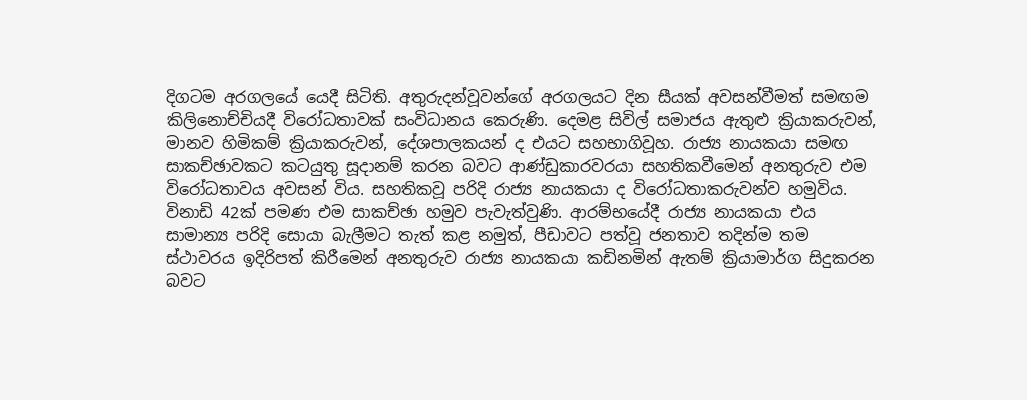දිගටම අරගලයේ යෙදී සිටිති. අතුරුදන්වූවන්ගේ අරගලයට දින සීයක් අවසන්වීමත් සමඟම කිලිනොච්චියදී විරෝධතාවක් සංවිධානය කෙරුණි. දෙමළ සිවිල් සමාජය ඇතුළු ක්‍රියාකරුවන්, මානව හිමිකම් ක්‍රියාකරුවන්, දේශපාලකයන් ද එයට සහභාගිවූහ. රාජ්‍ය නායකයා සමඟ සාකච්ඡාවකට කටයුතු සූදානම් කරන බවට ආණ්ඩුකාරවරයා සහතිකවීමෙන් අනතුරුව එම විරෝධතාවය අවසන් විය. සහතිකවූ පරිදි රාජ්‍ය නායකයා ද විරෝධතාකරුවන්ව හමුවිය. විනාඩි 42ක් පමණ එම සාකච්ඡා හමුව පැවැත්වුණි. ආරම්භයේදී රාජ්‍ය නායකයා එය සාමාන්‍ය පරිදි සොයා බැලීමට තැත් කළ නමුත්, පීඩාවට පත්වූ ජනතාව තදින්ම තම ස්ථාවරය ඉදිරිපත් කිරීමෙන් අනතුරුව රාජ්‍ය නායකයා කඩිනමින් ඇතම් ක්‍රියාමාර්ග සිදුකරන බවට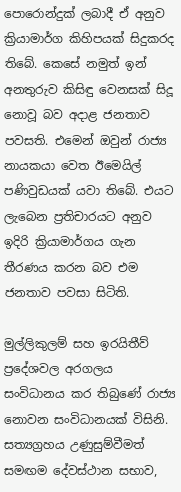පොරොන්දුක් ලබාදී ඒ අනුව ක්‍රියාමාර්ග කිහිපයක් සිදුකරද තිබේ. කෙසේ නමුත් ඉන් අනතුරුව කිසිඳු වෙනසක් සිදූ නොවූ බව අදාළ ජනතාව පවසති. එමෙන් ඔවුන් රාජ්‍ය නායකයා වෙත ඊමෙයිල් පණිවුඩයක් යවා තිබේ. එයට ලැබෙන ප්‍රතිචාරයට අනුව ඉදිරි ක්‍රියාමාර්ගය ගැන තීරණය කරන බව එම ජනතාව පවසා සිටිති.

මුල්ලිකුලම් සහ ඉරයිතීව් ප්‍රදේශවල අරගලය සංවිධානය කර තිබුණේ රාජ්‍ය නොවන සංවිධානයක් විසිනි. සත්‍යග්‍රහය උණුසුම්වීමත් සමඟම දේවස්ථාන සභාව,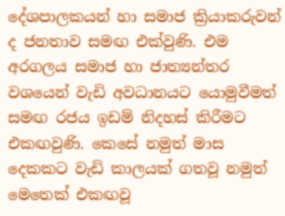දේශපාලකයන් හා සමාජ ක්‍රියාකරුවන් ද ජනතාව සමඟ එක්වුණි. එම අරගලය සමාජ හා ජාත්‍යන්තර වශයෙන් වැඩි අවධානයට යොමුවීමත් සමඟ රජය ඉඩම් නිදහස් කිරීමට එකඟවුණි. කෙසේ නමුත් මාස දෙකකට වැඩි කාලයක් ගතවූ නමුත් මෙතෙක් එකඟවූ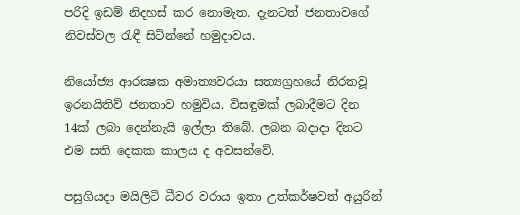පරිදි ඉඩම් නිදහස් කර නොමැත. දැනටත් ජනතාවගේ නිවස්වල රැඳී සිටින්නේ හමුදාවය.

නියෝජ්‍ය ආරක්‍ෂක අමාත්‍යවරයා සත්‍යග්‍රහයේ නිරතවූ ඉරනයිතිව් ජනතාව හමුවිය. විසඳුමක් ලබාදීමට දින 14ක් ලබා දෙන්නැයි ඉල්ලා තිබේ. ලබන බදාදා දිනට එම සති දෙකක කාලය ද අවසන්වේ.

පසුගියදා මයිලිටි ධීවර වරාය ඉතා උත්කර්ෂවත් අයුරින්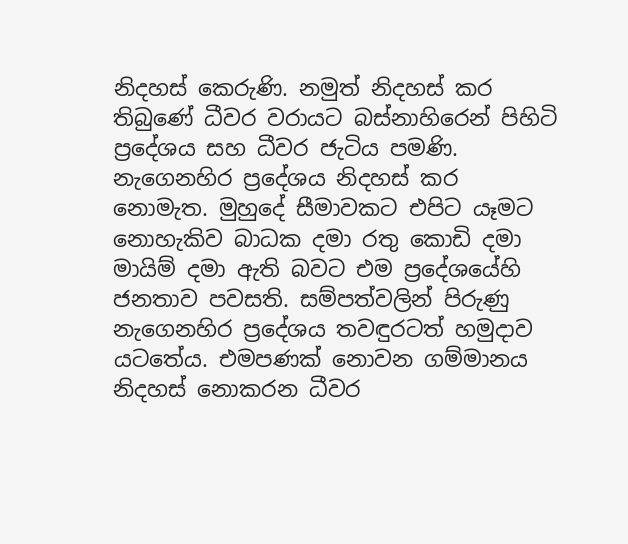නිදහස් කෙරුණි. නමුත් නිදහස් කර තිබුණේ ධීවර වරායට බස්නාහිරෙන් පිහිටි ප්‍රදේශය සහ ධීවර ජැටිය පමණි. නැගෙනහිර ප්‍රදේශය නිදහස් කර නොමැත. මුහුදේ සීමාවකට එපිට යෑමට නොහැකිව බාධක දමා රතු කොඩි දමා මායිම් දමා ඇති බවට එම ප්‍රදේශයේහි ජනතාව පවසති. සම්පත්වලින් පිරුණු නැගෙනහිර ප්‍රදේශය තවඳුරටත් හමුදාව යටතේය. එමපණක් නොවන ගම්මානය නිදහස් නොකරන ධීවර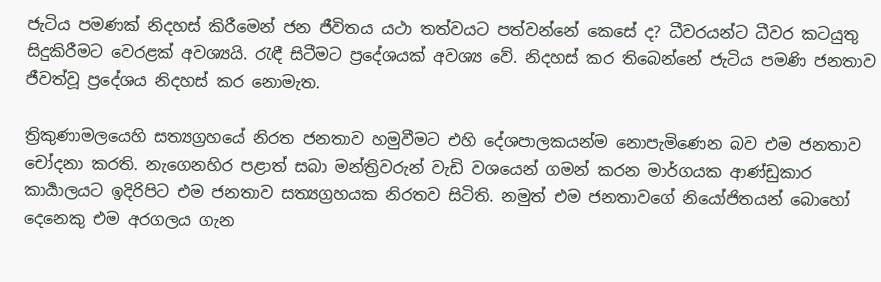ජැටිය පමණක් නිදහස් කිරීමෙන් ජන ජීවිතය යථා තත්වයට පත්වන්නේ කෙසේ ද? ධීවරයන්ට ධීවර කටයුතු සිදුකිරීමට වෙරළක් අවශ්‍යයි. රැඳී සිටීමට ප්‍රදේශයක් අවශ්‍ය වේ. නිදහස් කර තිබෙන්නේ ජැටිය පමණි ජනතාව ජීවත්වූ ප්‍රදේශය නිදහස් කර නොමැත.

ත්‍රිකුණාමලයෙහි සත්‍යග්‍රහයේ නිරත ජනතාව හමුවීමට එහි දේශපාලකයන්ම නොපැමිණෙන බව එම ජනතාව චෝදනා කරති. නැගෙනහිර පළාත් සබා මන්ත්‍රිවරුන් වැඩි වශයෙන් ගමන් කරන මාර්ගයක ආණ්ඩුකාර කාර්‍යාලයට ඉදිරිපිට එම ජනතාව සත්‍යග්‍රහයක නිරතව සිටිති. නමුත් එම ජනතාවගේ නියෝජිතයන් බොහෝ දෙනෙකු එම අරගලය ගැන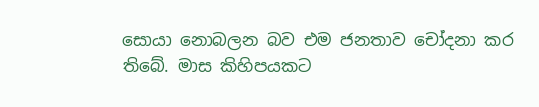සොයා නොබලන බව එම ජනතාව චෝදනා කර තිබේ. මාස කිහිපයකට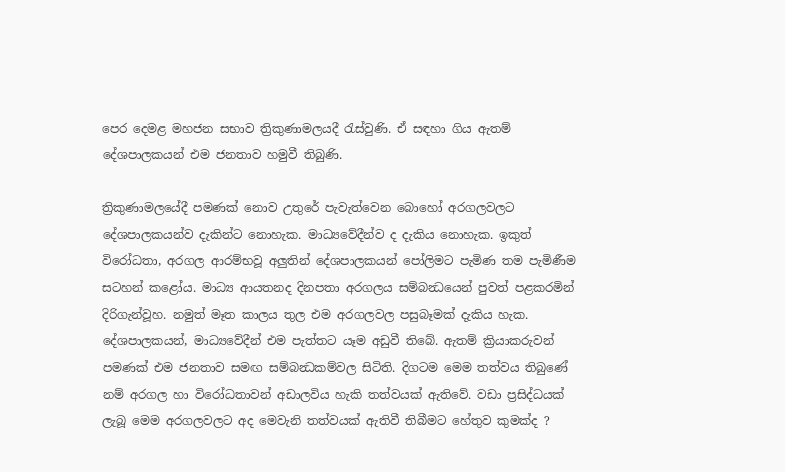පෙර දෙමළ මහජන සභාව ත්‍රිකුණාමලයදී රැස්වුණි. ඒ සඳහා ගිය ඇතම් දේශපාලකයන් එම ජනතාව හමුවී තිබුණි.

ත්‍රිකුණාමලයේදී පමණක් නොව උතුරේ පැවැත්වෙන බොහෝ අරගලවලට දේශපාලකයන්ව දැකින්ට නොහැක. මාධ්‍යවේදීන්ව ද දැකිය නොහැක. ඉකුත් විරෝධතා, අරගල ආරම්භවූ අලුතින් දේශපාලකයන් පෝලිමට පැමිණ තම පැමිණීම සටහන් කළෝය. මාධ්‍ය ආයතනද දිනපතා අරගලය සම්බන්‍ධයෙන් පුවත් පළකරමින් දිරිගැන්වූහ. නමුත් මෑත කාලය තුල එම අරගලවල පසුබෑමක් දැකිය හැක. දේශපාලකයන්, මාධ්‍යවේදීන් එම පැත්තට යෑම අඩුවී තිබේ. ඇතම් ක්‍රියාකරුවන් පමණක් එම ජනතාව සමඟ සම්බන්‍ධකම්වල සිටිති. දිගටම මෙම තත්වය තිබුණේ නම් අරගල හා විරෝධතාවන් අඩාලවිය හැකි තත්වයක් ඇතිවේ. වඩා ප්‍රසිද්ධයක් ලැබූ මෙම අරගලවලට අද මෙවැනි තත්වයක් ඇතිවී තිබීමට හේතුව කුමක්ද ?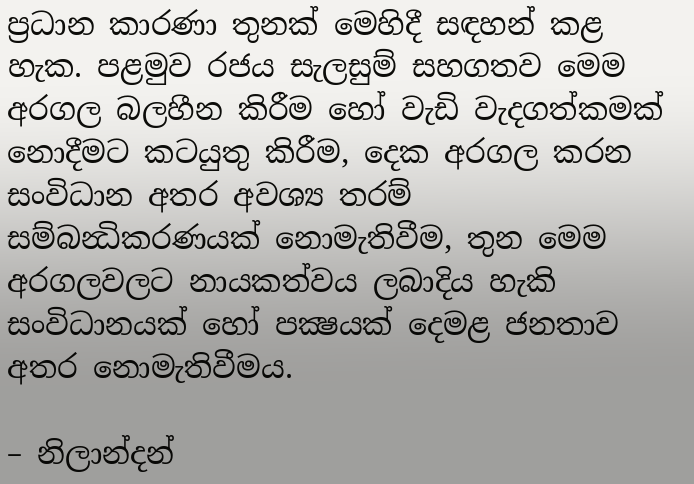ප්‍රධාන කාරණා තුනක් මෙහිදී සඳහන් කළ හැක. පළමුව රජය සැලසුම් සහගතව මෙම අරගල බලහීන කිරීම හෝ වැඩි වැදගත්කමක් නොදීමට කටයුතු කිරීම, දෙක අරගල කරන සංවිධාන අතර අවශ්‍ය තරම් සම්බන්‍ධිකරණයක් නොමැතිවීම, තුන මෙම අරගලවලට නායකත්වය ලබාදිය හැකි සංවිධානයක් හෝ පක්‍ෂයක් දෙමළ ජනතාව අතර නොමැතිවීමය.

– නිලාන්දන්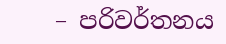– පරිවර්තනය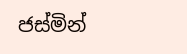ජස්මින්